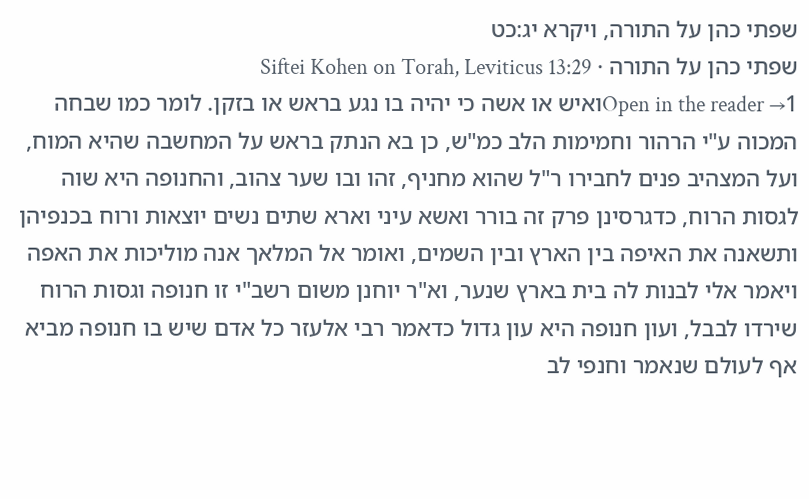שפתי כהן על התורה, ויקרא יג:כט
שפתי כהן על התורה · Siftei Kohen on Torah, Leviticus 13:29
Open in the reader →1ואיש או אשה כי יהיה בו נגע בראש או בזקן. לומר כמו שבחה המכוה ע"י הרהור וחמימות הלב כמ"ש, כן בא הנתק בראש על המחשבה שהיא המוח, ועל המצהיב פנים לחבירו ר"ל שהוא מחניף, זהו ובו שער צהוב, והחנופה היא שוה לגסות הרוח, כדגרסינן פרק זה בורר ואשא עיני וארא שתים נשים יוצאות ורוח בכנפיהן ותשאנה את האיפה בין הארץ ובין השמים, ואומר אל המלאך אנה מוליכות את האפה ויאמר אלי לבנות לה בית בארץ שנער, וא"ר יוחנן משום רשב"י זו חנופה וגסות הרוח שירדו לבבל, ועון חנופה היא עון גדול כדאמר רבי אלעזר כל אדם שיש בו חנופה מביא אף לעולם שנאמר וחנפי לב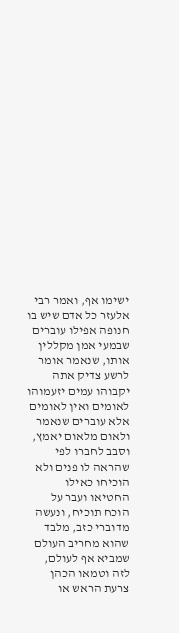ישימו אף, ואמר רבי אלעזר כל אדם שיש בו חנופה אפילו עוברים שבמעי אמן מקללין אותו, שנאמר אומר לרשע צדיק אתה יקבוהו עמים יזעמוהו לאומים ואין לאומים אלא עוברים שנאמר ולאום מלאום יאמץ, וסבב לחברו לפי שהראה לו פנים ולא הוכיחו כאילו החטיאו ועבר על הוכח תוכיח, ונעשה מדוברי כזב, מלבד שהוא מחריב העולם שמביא אף לעולם, לזה וטמאו הכהן צרעת הראש או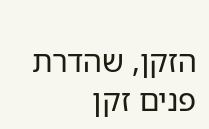הזקן, שהדרת פנים זקן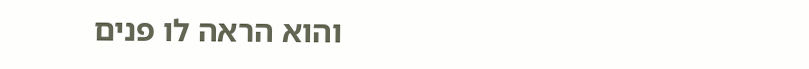והוא הראה לו פנים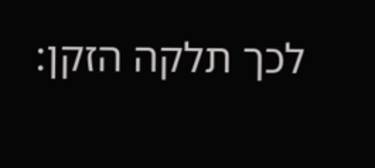לכך תלקה הזקן: